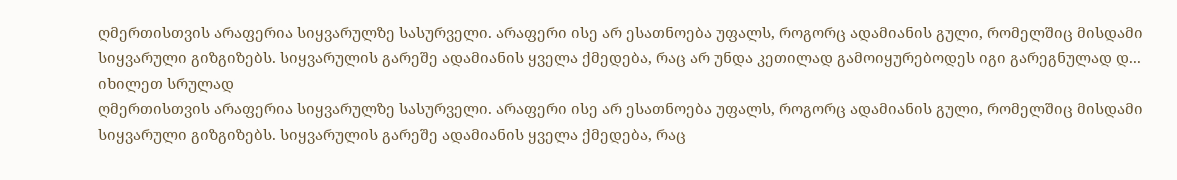ღმერთისთვის არაფერია სიყვარულზე სასურველი. არაფერი ისე არ ესათნოება უფალს, როგორც ადამიანის გული, რომელშიც მისდამი სიყვარული გიზგიზებს. სიყვარულის გარეშე ადამიანის ყველა ქმედება, რაც არ უნდა კეთილად გამოიყურებოდეს იგი გარეგნულად დ...
იხილეთ სრულად
ღმერთისთვის არაფერია სიყვარულზე სასურველი. არაფერი ისე არ ესათნოება უფალს, როგორც ადამიანის გული, რომელშიც მისდამი სიყვარული გიზგიზებს. სიყვარულის გარეშე ადამიანის ყველა ქმედება, რაც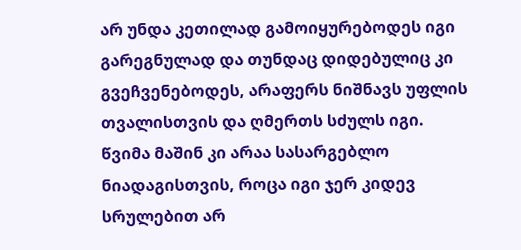არ უნდა კეთილად გამოიყურებოდეს იგი გარეგნულად და თუნდაც დიდებულიც კი გვეჩვენებოდეს, არაფერს ნიშნავს უფლის თვალისთვის და ღმერთს სძულს იგი.
წვიმა მაშინ კი არაა სასარგებლო ნიადაგისთვის, როცა იგი ჯერ კიდევ სრულებით არ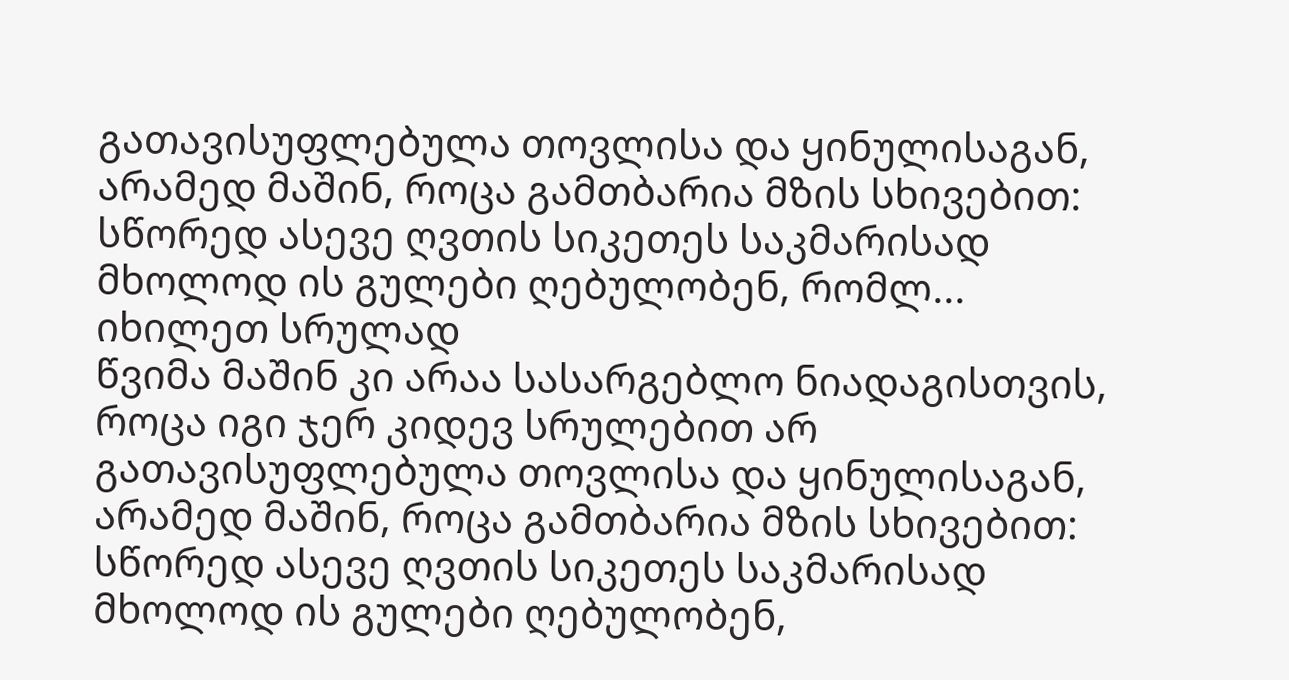გათავისუფლებულა თოვლისა და ყინულისაგან, არამედ მაშინ, როცა გამთბარია მზის სხივებით: სწორედ ასევე ღვთის სიკეთეს საკმარისად მხოლოდ ის გულები ღებულობენ, რომლ...
იხილეთ სრულად
წვიმა მაშინ კი არაა სასარგებლო ნიადაგისთვის, როცა იგი ჯერ კიდევ სრულებით არ გათავისუფლებულა თოვლისა და ყინულისაგან, არამედ მაშინ, როცა გამთბარია მზის სხივებით: სწორედ ასევე ღვთის სიკეთეს საკმარისად მხოლოდ ის გულები ღებულობენ,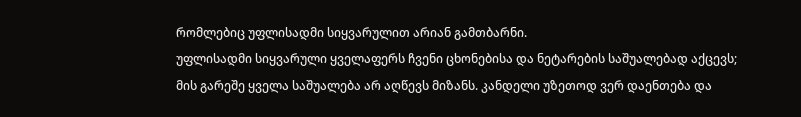რომლებიც უფლისადმი სიყვარულით არიან გამთბარნი.
უფლისადმი სიყვარული ყველაფერს ჩვენი ცხონებისა და ნეტარების საშუალებად აქცევს; მის გარეშე ყველა საშუალება არ აღწევს მიზანს. კანდელი უზეთოდ ვერ დაენთება და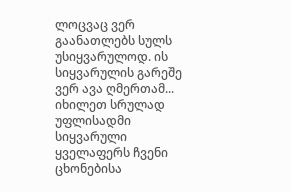ლოცვაც ვერ გაანათლებს სულს უსიყვარულოდ. ის სიყვარულის გარეშე ვერ ავა ღმერთამ...
იხილეთ სრულად
უფლისადმი სიყვარული ყველაფერს ჩვენი ცხონებისა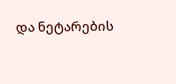და ნეტარების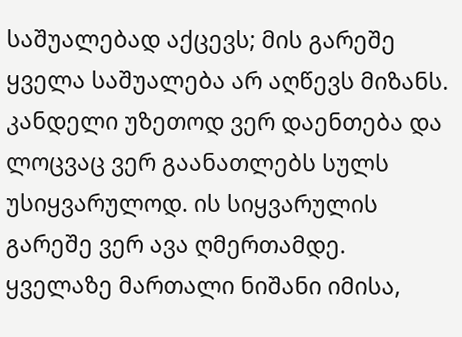საშუალებად აქცევს; მის გარეშე ყველა საშუალება არ აღწევს მიზანს. კანდელი უზეთოდ ვერ დაენთება და ლოცვაც ვერ გაანათლებს სულს უსიყვარულოდ. ის სიყვარულის გარეშე ვერ ავა ღმერთამდე.
ყველაზე მართალი ნიშანი იმისა,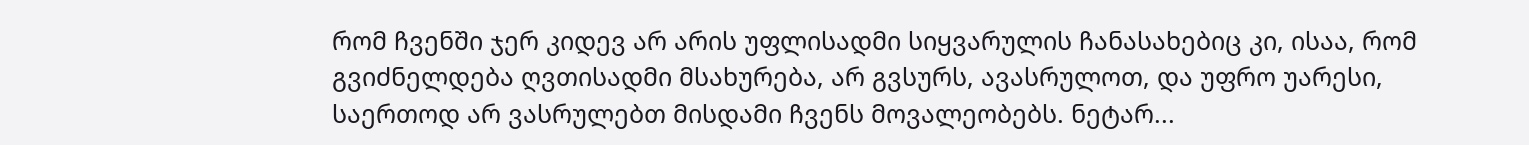რომ ჩვენში ჯერ კიდევ არ არის უფლისადმი სიყვარულის ჩანასახებიც კი, ისაა, რომ გვიძნელდება ღვთისადმი მსახურება, არ გვსურს, ავასრულოთ, და უფრო უარესი, საერთოდ არ ვასრულებთ მისდამი ჩვენს მოვალეობებს. ნეტარ...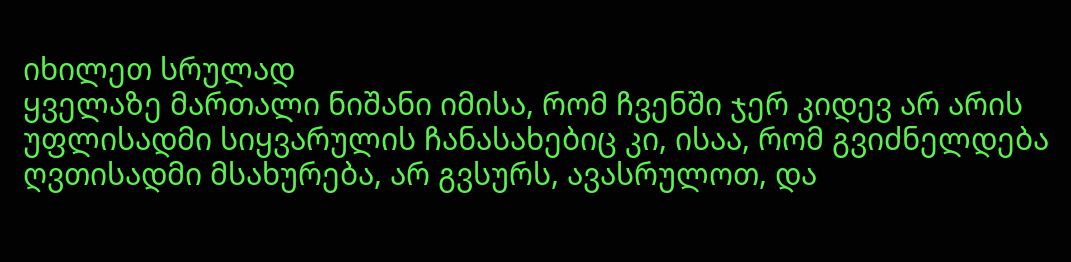იხილეთ სრულად
ყველაზე მართალი ნიშანი იმისა, რომ ჩვენში ჯერ კიდევ არ არის უფლისადმი სიყვარულის ჩანასახებიც კი, ისაა, რომ გვიძნელდება ღვთისადმი მსახურება, არ გვსურს, ავასრულოთ, და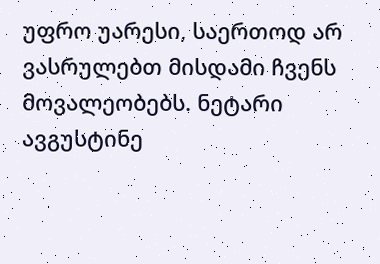უფრო უარესი, საერთოდ არ ვასრულებთ მისდამი ჩვენს მოვალეობებს. ნეტარი ავგუსტინე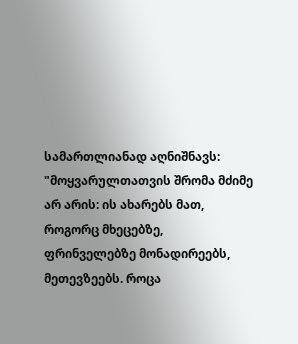სამართლიანად აღნიშნავს: "მოყვარულთათვის შრომა მძიმე არ არის: ის ახარებს მათ, როგორც მხეცებზე, ფრინველებზე მონადირეებს, მეთევზეებს. როცა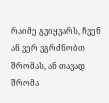რაიმე გვიყვარს, ჩვენ ან ვერ ვგრძნობთ შრომას, ან თავად შრომა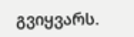გვიყვარს.